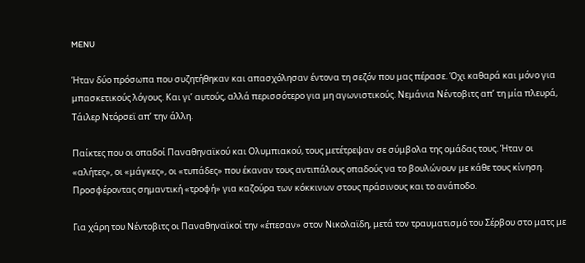MENU

Ήταν δύο πρόσωπα που συζητήθηκαν και απασχόλησαν έντονα τη σεζόν που μας πέρασε. Όχι καθαρά και μόνο για μπασκετικούς λόγους. Και γι’ αυτούς, αλλά περισσότερο για μη αγωνιστικούς. Νεμάνια Νέντοβιτς απ’ τη μία πλευρά, Τάιλερ Ντόρσεϊ απ’ την άλλη.

Παίκτες που οι οπαδοί Παναθηναϊκού και Ολυμπιακού, τους μετέτρεψαν σε σύμβολα της ομάδας τους. Ήταν οι «αλήτες», οι «μάγκες», οι «τυπάδες» που έκαναν τους αντιπάλους οπαδούς να το βουλώνουν με κάθε τους κίνηση. Προσφέροντας σημαντική «τροφή» για καζούρα των κόκκινων στους πράσινους και το ανάποδο.

Για χάρη του Νέντοβιτς οι Παναθηναϊκοί την «έπεσαν» στον Νικολαϊδη, μετά τον τραυματισμό του Σέρβου στο ματς με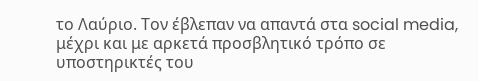το Λαύριο. Τον έβλεπαν να απαντά στα social media, μέχρι και με αρκετά προσβλητικό τρόπο σε υποστηρικτές του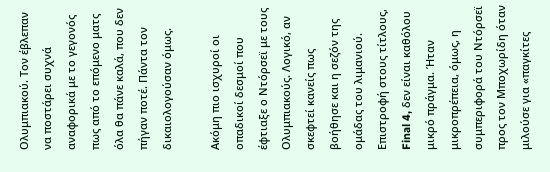Ολυμπιακού. Τον έβλεπαν να ποστάρει συχνά αναφορικά με το γεγονός πως από το επόμενο ματς όλα θα πάνε καλά, που δεν πήγαν ποτέ. Πάντα τον δικαιολογούσαν όμως.

Ακόμη πιο ισχυροί οι οπαδικοί δεσμοί που έφτιαξε ο Ντόρσεϊ με τους Ολυμπιακούς. Λογικό, αν σκεφτεί κανείς πως βοήθησε και η σεζόν της ομάδας του λιμανιού. Επιστροφή στους τίτλους, Final 4, δεν είναι καθόλου μικρό πράγμα. Ήταν μικροπρέπεια, όμως, η συμπεριφορά του Ντόρσεϊ προς τον Μποχωρίδη όταν μιλούσε για «παγκίτες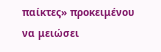παίκτες» προκειμένου να μειώσει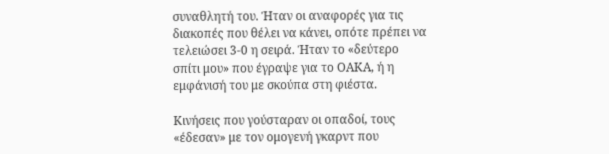συναθλητή του. Ήταν οι αναφορές για τις διακοπές που θέλει να κάνει, οπότε πρέπει να τελειώσει 3-0 η σειρά. Ήταν το «δεύτερο σπίτι μου» που έγραψε για το ΟΑΚΑ, ή η εμφάνισή του με σκούπα στη φιέστα.

Κινήσεις που γούσταραν οι οπαδοί, τους «έδεσαν» με τον ομογενή γκαρντ που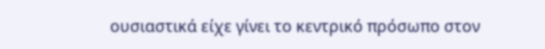ουσιαστικά είχε γίνει το κεντρικό πρόσωπο στον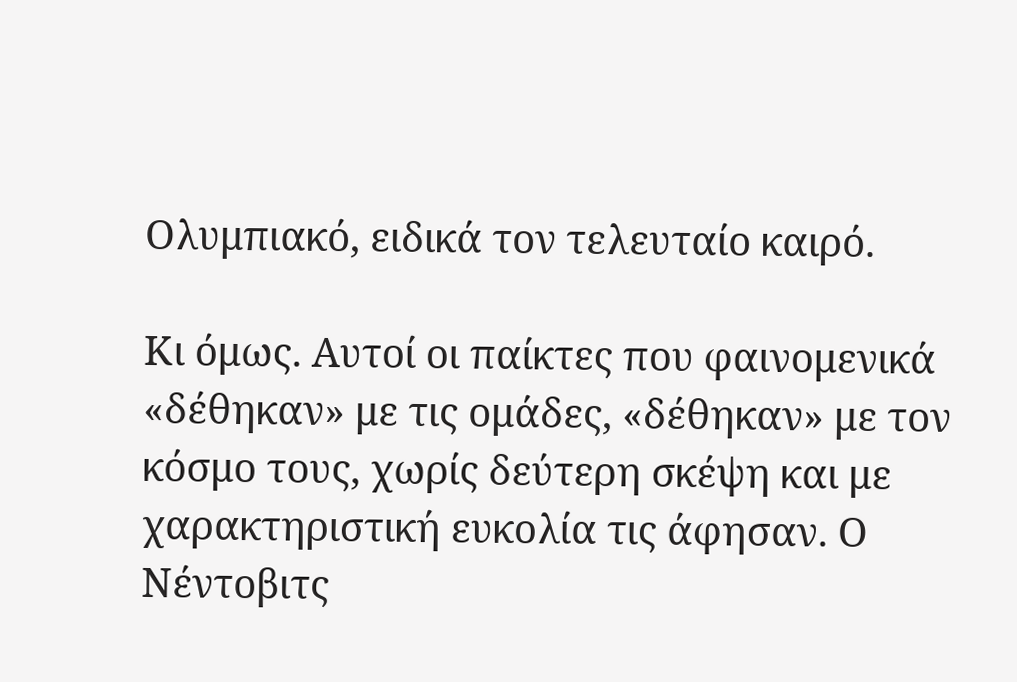Ολυμπιακό, ειδικά τον τελευταίο καιρό.

Κι όμως. Αυτοί οι παίκτες που φαινομενικά «δέθηκαν» με τις ομάδες, «δέθηκαν» με τον κόσμο τους, χωρίς δεύτερη σκέψη και με χαρακτηριστική ευκολία τις άφησαν. Ο Νέντοβιτς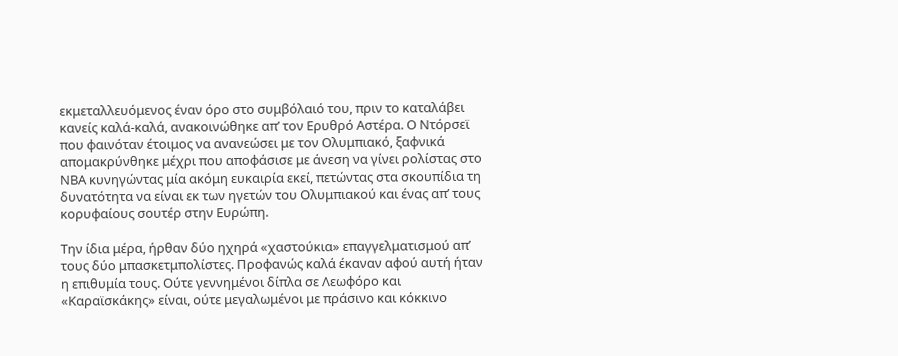εκμεταλλευόμενος έναν όρο στο συμβόλαιό του, πριν το καταλάβει κανείς καλά-καλά, ανακοινώθηκε απ’ τον Ερυθρό Αστέρα. Ο Ντόρσεϊ που φαινόταν έτοιμος να ανανεώσει με τον Ολυμπιακό, ξαφνικά απομακρύνθηκε μέχρι που αποφάσισε με άνεση να γίνει ρολίστας στο ΝΒΑ κυνηγώντας μία ακόμη ευκαιρία εκεί, πετώντας στα σκουπίδια τη δυνατότητα να είναι εκ των ηγετών του Ολυμπιακού και ένας απ’ τους κορυφαίους σουτέρ στην Ευρώπη.

Την ίδια μέρα, ήρθαν δύο ηχηρά «χαστούκια» επαγγελματισμού απ’ τους δύο μπασκετμπολίστες. Προφανώς καλά έκαναν αφού αυτή ήταν η επιθυμία τους. Ούτε γεννημένοι δίπλα σε Λεωφόρο και «Καραϊσκάκης» είναι, ούτε μεγαλωμένοι με πράσινο και κόκκινο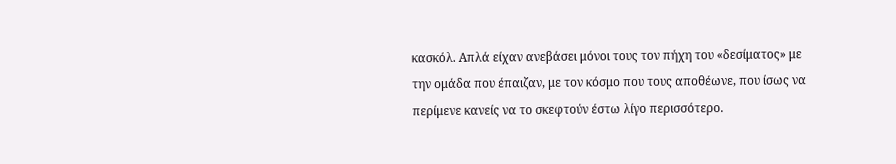κασκόλ. Απλά είχαν ανεβάσει μόνοι τους τον πήχη του «δεσίματος» με την ομάδα που έπαιζαν, με τον κόσμο που τους αποθέωνε, που ίσως να περίμενε κανείς να το σκεφτούν έστω λίγο περισσότερο.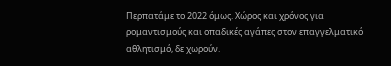Περπατάμε το 2022 όμως. Χώρος και χρόνος για ρομαντισμούς και οπαδικές αγάπες στον επαγγελματικό αθλητισμό, δε χωρούν.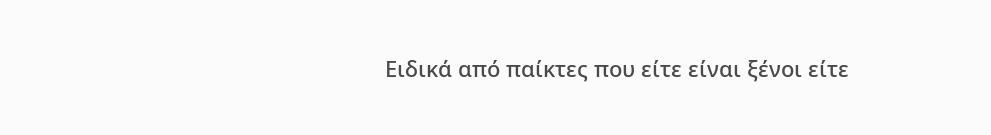Ειδικά από παίκτες που είτε είναι ξένοι είτε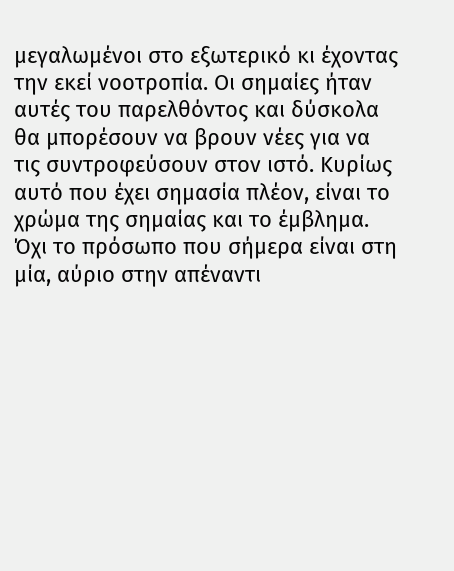μεγαλωμένοι στο εξωτερικό κι έχοντας την εκεί νοοτροπία. Οι σημαίες ήταν αυτές του παρελθόντος και δύσκολα θα μπορέσουν να βρουν νέες για να τις συντροφεύσουν στον ιστό. Κυρίως αυτό που έχει σημασία πλέον, είναι το χρώμα της σημαίας και το έμβλημα. Όχι το πρόσωπο που σήμερα είναι στη μία, αύριο στην απέναντι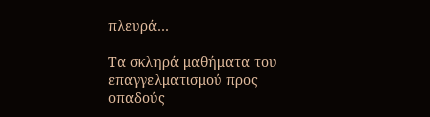πλευρά…

Τα σκληρά μαθήματα του επαγγελματισμού προς οπαδούς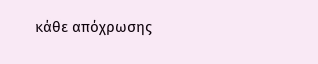κάθε απόχρωσης